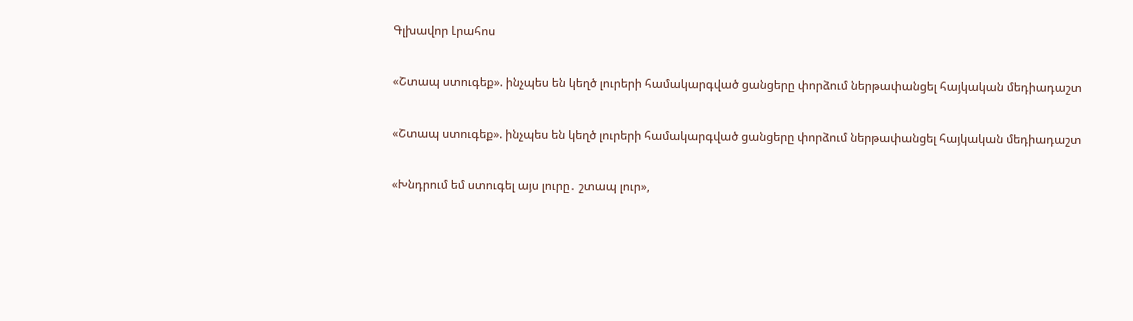Գլխավոր Լրահոս

«Շտապ ստուգեք». ինչպես են կեղծ լուրերի համակարգված ցանցերը փորձում ներթափանցել հայկական մեդիադաշտ

«Շտապ ստուգեք». ինչպես են կեղծ լուրերի համակարգված ցանցերը փորձում ներթափանցել հայկական մեդիադաշտ

«Խնդրում եմ ստուգել այս լուրը․ շտապ լուր»,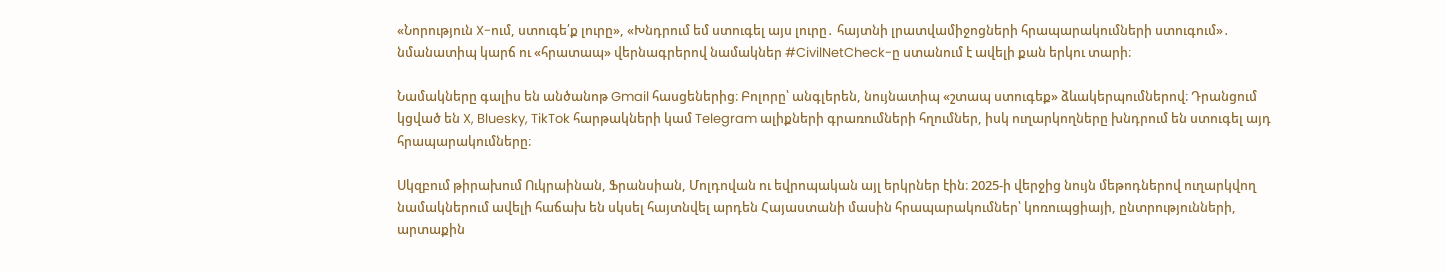«Նորություն X-ում, ստուգե՛ք լուրը», «Խնդրում եմ ստուգել այս լուրը․ հայտնի լրատվամիջոցների հրապարակումների ստուգում»․ նմանատիպ կարճ ու «հրատապ» վերնագրերով նամակներ #CivilNetCheck-ը ստանում է ավելի քան երկու տարի։

Նամակները գալիս են անծանոթ Gmail հասցեներից։ Բոլորը՝ անգլերեն, նույնատիպ «շտապ ստուգեք» ձևակերպումներով։ Դրանցում կցված են X, Bluesky, TikTok հարթակների կամ Telegram ալիքների գրառումների հղումներ, իսկ ուղարկողները խնդրում են ստուգել այդ հրապարակումները։

Սկզբում թիրախում Ուկրաինան, Ֆրանսիան, Մոլդովան ու եվրոպական այլ երկրներ էին։ 2025-ի վերջից նույն մեթոդներով ուղարկվող նամակներում ավելի հաճախ են սկսել հայտնվել արդեն Հայաստանի մասին հրապարակումներ՝ կոռուպցիայի, ընտրությունների, արտաքին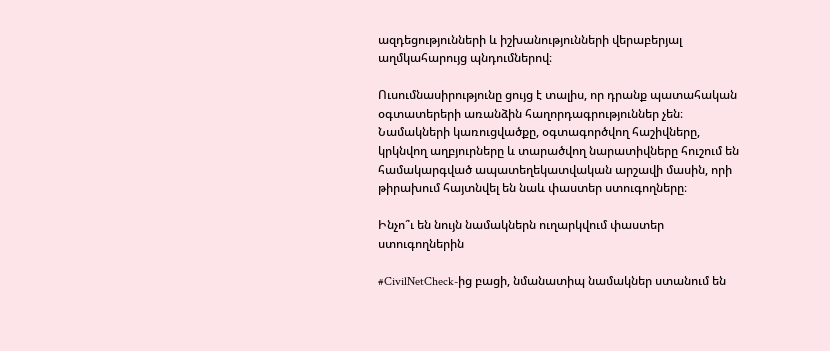ազդեցությունների և իշխանությունների վերաբերյալ աղմկահարույց պնդումներով։

Ուսումնասիրությունը ցույց է տալիս, որ դրանք պատահական օգտատերերի առանձին հաղորդագրություններ չեն։ Նամակների կառուցվածքը, օգտագործվող հաշիվները, կրկնվող աղբյուրները և տարածվող նարատիվները հուշում են համակարգված ապատեղեկատվական արշավի մասին, որի թիրախում հայտնվել են նաև փաստեր ստուգողները։

Ինչո՞ւ են նույն նամակներն ուղարկվում փաստեր ստուգողներին

#CivilNetCheck-ից բացի, նմանատիպ նամակներ ստանում են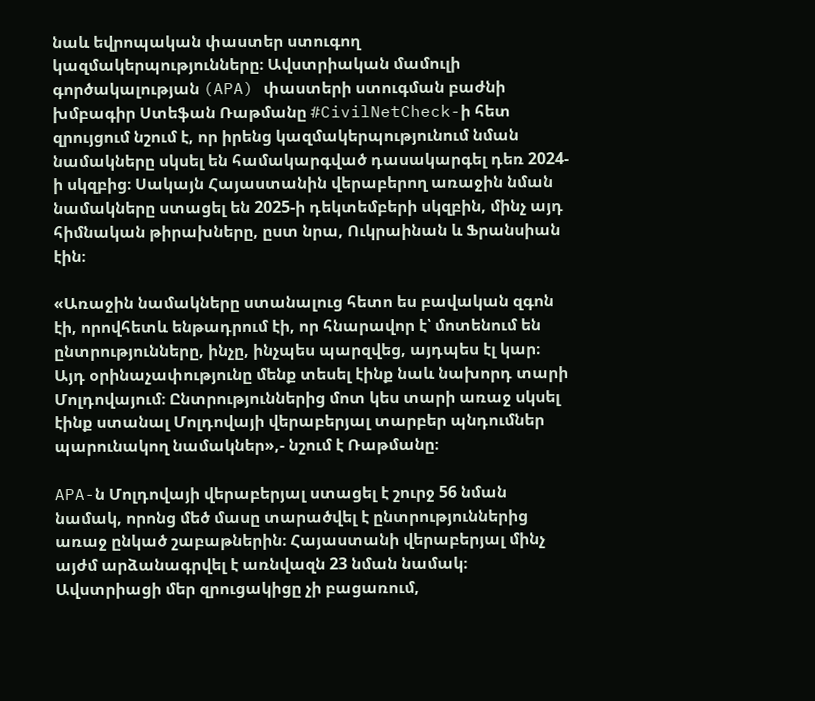նաև եվրոպական փաստեր ստուգող կազմակերպությունները։ Ավստրիական մամուլի գործակալության (APA) փաստերի ստուգման բաժնի խմբագիր Ստեֆան Ռաթմանը #CivilNetCheck-ի հետ զրույցում նշում է, որ իրենց կազմակերպությունում նման նամակները սկսել են համակարգված դասակարգել դեռ 2024-ի սկզբից։ Սակայն Հայաստանին վերաբերող առաջին նման նամակները ստացել են 2025-ի դեկտեմբերի սկզբին, մինչ այդ հիմնական թիրախները, ըստ նրա, Ուկրաինան և Ֆրանսիան էին։

«Առաջին նամակները ստանալուց հետո ես բավական զգոն էի, որովհետև ենթադրում էի, որ հնարավոր է՝ մոտենում են ընտրությունները, ինչը, ինչպես պարզվեց, այդպես էլ կար։ Այդ օրինաչափությունը մենք տեսել էինք նաև նախորդ տարի Մոլդովայում։ Ընտրություններից մոտ կես տարի առաջ սկսել էինք ստանալ Մոլդովայի վերաբերյալ տարբեր պնդումներ պարունակող նամակներ»,- նշում է Ռաթմանը։

APA-ն Մոլդովայի վերաբերյալ ստացել է շուրջ 56 նման նամակ, որոնց մեծ մասը տարածվել է ընտրություններից առաջ ընկած շաբաթներին։ Հայաստանի վերաբերյալ մինչ այժմ արձանագրվել է առնվազն 23 նման նամակ։ Ավստրիացի մեր զրուցակիցը չի բացառում,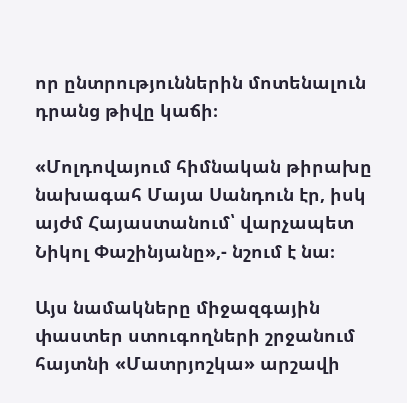որ ընտրություններին մոտենալուն դրանց թիվը կաճի։

«Մոլդովայում հիմնական թիրախը նախագահ Մայա Սանդուն էր, իսկ այժմ Հայաստանում՝ վարչապետ Նիկոլ Փաշինյանը»,- նշում է նա։

Այս նամակները միջազգային փաստեր ստուգողների շրջանում հայտնի «Մատրյոշկա» արշավի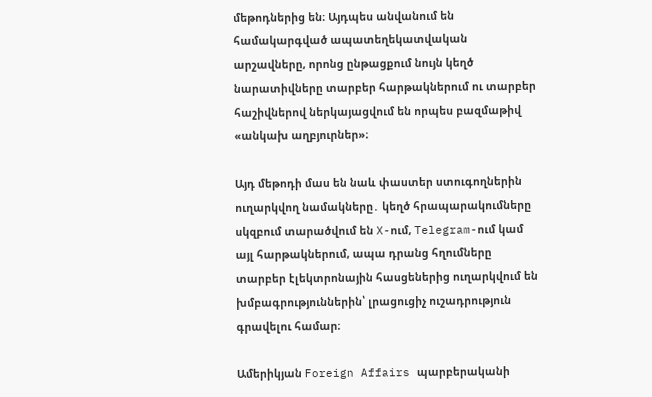մեթոդներից են։ Այդպես անվանում են համակարգված ապատեղեկատվական արշավները, որոնց ընթացքում նույն կեղծ նարատիվները տարբեր հարթակներում ու տարբեր հաշիվներով ներկայացվում են որպես բազմաթիվ «անկախ աղբյուրներ»։

Այդ մեթոդի մաս են նաև փաստեր ստուգողներին ուղարկվող նամակները․ կեղծ հրապարակումները սկզբում տարածվում են X-ում, Telegram-ում կամ այլ հարթակներում, ապա դրանց հղումները տարբեր էլեկտրոնային հասցեներից ուղարկվում են խմբագրություններին՝ լրացուցիչ ուշադրություն գրավելու համար։

Ամերիկյան Foreign Affairs պարբերականի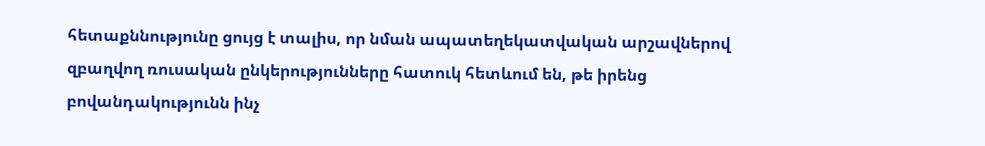հետաքննությունը ցույց է տալիս, որ նման ապատեղեկատվական արշավներով զբաղվող ռուսական ընկերությունները հատուկ հետևում են, թե իրենց բովանդակությունն ինչ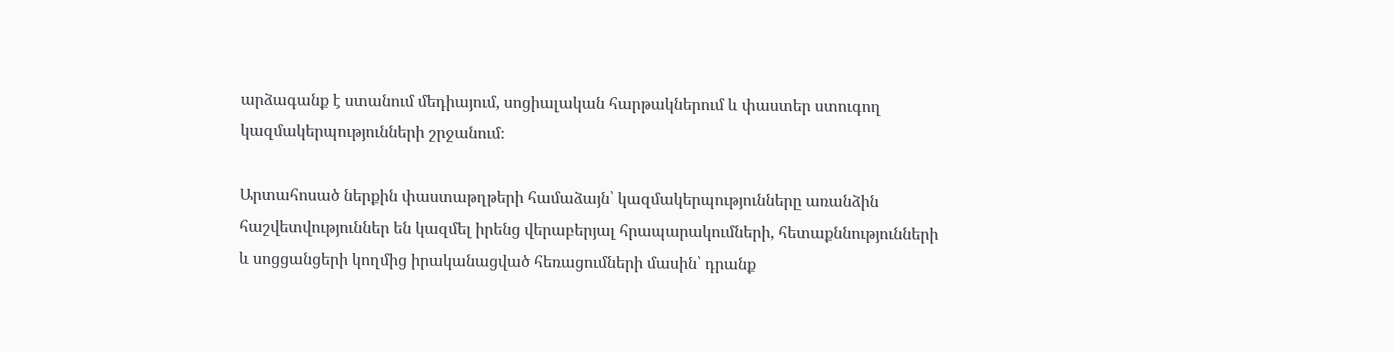արձագանք է ստանում մեդիայում, սոցիալական հարթակներում և փաստեր ստուգող կազմակերպությունների շրջանում։

Արտահոսած ներքին փաստաթղթերի համաձայն՝ կազմակերպությունները առանձին հաշվետվություններ են կազմել իրենց վերաբերյալ հրապարակումների, հետաքննությունների և սոցցանցերի կողմից իրականացված հեռացումների մասին՝ դրանք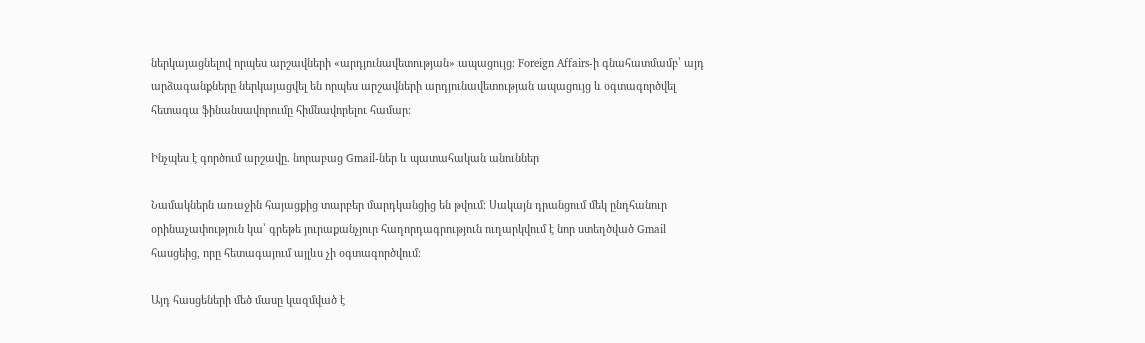ներկայացնելով որպես արշավների «արդյունավետության» ապացույց։ Foreign Affairs-ի գնահատմամբ՝ այդ արձագանքները ներկայացվել են որպես արշավների արդյունավետության ապացույց և օգտագործվել հետագա ֆինանսավորումը հիմնավորելու համար։

Ինչպես է գործում արշավը. նորաբաց Gmail-ներ և պատահական անուններ

Նամակներն առաջին հայացքից տարբեր մարդկանցից են թվում։ Սակայն դրանցում մեկ ընդհանուր օրինաչափություն կա՝ գրեթե յուրաքանչյուր հաղորդագրություն ուղարկվում է նոր ստեղծված Gmail հասցեից, որը հետագայում այլևս չի օգտագործվում։

Այդ հասցեների մեծ մասը կազմված է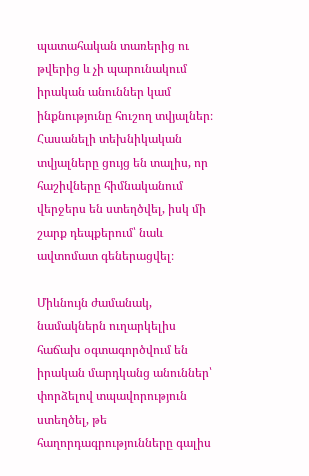պատահական տառերից ու թվերից և չի պարունակում իրական անուններ կամ ինքնությունը հուշող տվյալներ։ Հասանելի տեխնիկական տվյալները ցույց են տալիս, որ հաշիվները հիմնականում վերջերս են ստեղծվել, իսկ մի շարք դեպքերում՝ նաև ավտոմատ գեներացվել։

Միևնույն ժամանակ, նամակներն ուղարկելիս հաճախ օգտագործվում են իրական մարդկանց անուններ՝ փորձելով տպավորություն ստեղծել, թե հաղորդագրությունները գալիս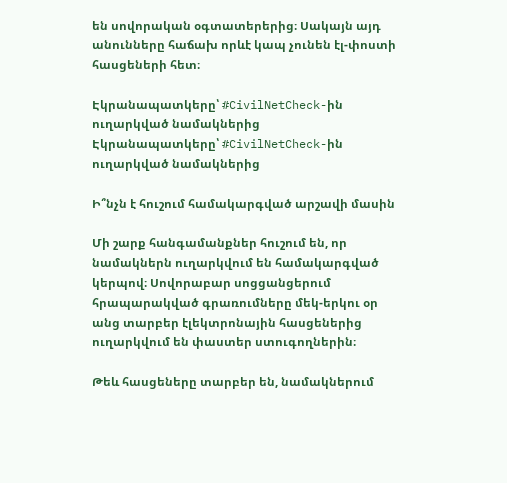են սովորական օգտատերերից։ Սակայն այդ անունները հաճախ որևէ կապ չունեն էլ-փոստի հասցեների հետ։

Էկրանապատկերը՝ #CivilNetCheck-ին ուղարկված նամակներից
Էկրանապատկերը՝ #CivilNetCheck-ին ուղարկված նամակներից

Ի՞նչն է հուշում համակարգված արշավի մասին

Մի շարք հանգամանքներ հուշում են, որ նամակներն ուղարկվում են համակարգված կերպով։ Սովորաբար սոցցանցերում հրապարակված գրառումները մեկ-երկու օր անց տարբեր էլեկտրոնային հասցեներից ուղարկվում են փաստեր ստուգողներին։

Թեև հասցեները տարբեր են, նամակներում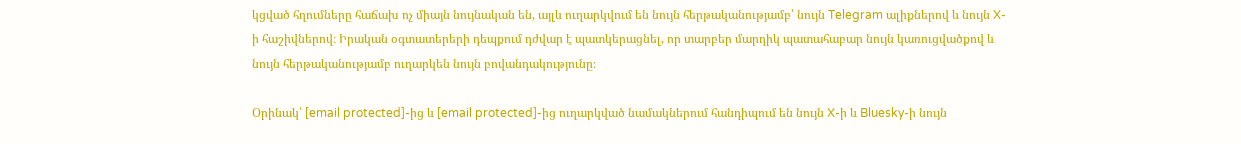կցված հղումները հաճախ ոչ միայն նույնական են, այլև ուղարկվում են նույն հերթականությամբ՝ նույն Telegram ալիքներով և նույն X-ի հաշիվներով։ Իրական օգտատերերի դեպքում դժվար է պատկերացնել, որ տարբեր մարդիկ պատահաբար նույն կառուցվածքով և նույն հերթականությամբ ուղարկեն նույն բովանդակությունը։

Օրինակ՝ [email protected]-ից և [email protected]-ից ուղարկված նամակներում հանդիպում են նույն X-ի և Bluesky-ի նույն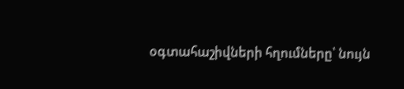օգտահաշիվների հղումները՝ նույն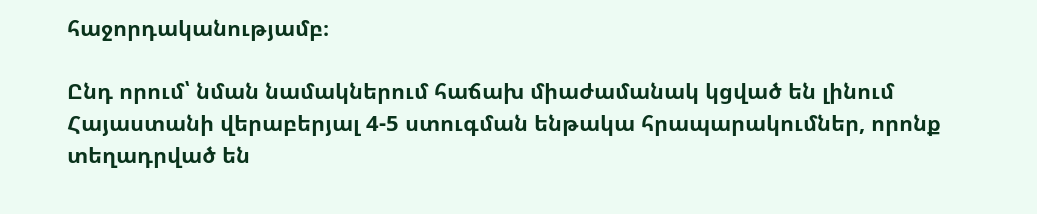հաջորդականությամբ։

Ընդ որում՝ նման նամակներում հաճախ միաժամանակ կցված են լինում Հայաստանի վերաբերյալ 4-5 ստուգման ենթակա հրապարակումներ, որոնք տեղադրված են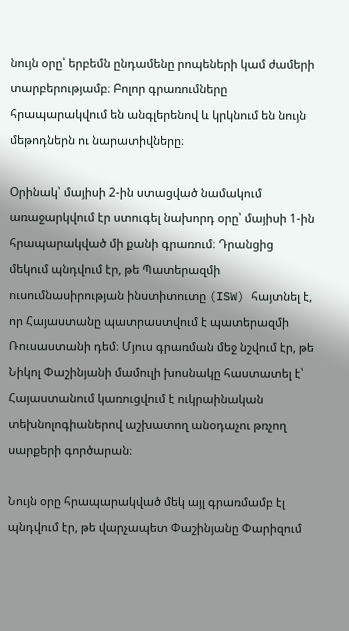նույն օրը՝ երբեմն ընդամենը րոպեների կամ ժամերի տարբերությամբ։ Բոլոր գրառումները հրապարակվում են անգլերենով և կրկնում են նույն մեթոդներն ու նարատիվները։

Օրինակ՝ մայիսի 2-ին ստացված նամակում առաջարկվում էր ստուգել նախորդ օրը՝ մայիսի 1-ին հրապարակված մի քանի գրառում։ Դրանցից մեկում պնդվում էր, թե Պատերազմի ուսումնասիրության ինստիտուտը (ISW) հայտնել է, որ Հայաստանը պատրաստվում է պատերազմի Ռուսաստանի դեմ։ Մյուս գրառման մեջ նշվում էր, թե Նիկոլ Փաշինյանի մամուլի խոսնակը հաստատել է՝ Հայաստանում կառուցվում է ուկրաինական տեխնոլոգիաներով աշխատող անօդաչու թռչող սարքերի գործարան։

Նույն օրը հրապարակված մեկ այլ գրառմամբ էլ պնդվում էր, թե վարչապետ Փաշինյանը Փարիզում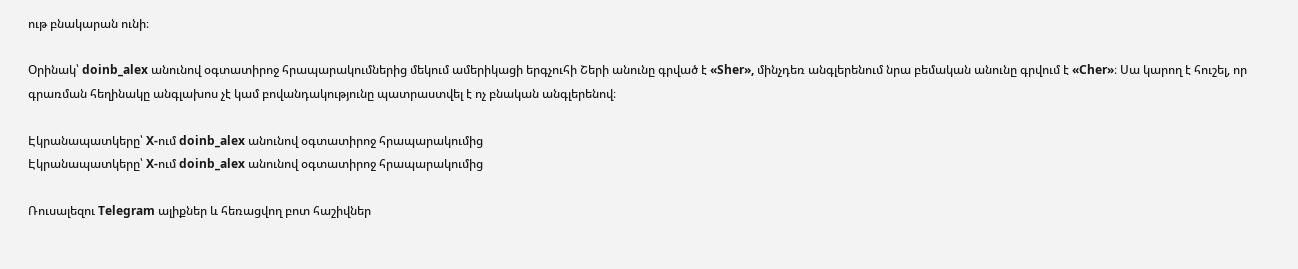ութ բնակարան ունի։

Օրինակ՝ doinb_alex անունով օգտատիրոջ հրապարակումներից մեկում ամերիկացի երգչուհի Շերի անունը գրված է «Sher», մինչդեռ անգլերենում նրա բեմական անունը գրվում է «Cher»։ Սա կարող է հուշել, որ գրառման հեղինակը անգլախոս չէ կամ բովանդակությունը պատրաստվել է ոչ բնական անգլերենով։

Էկրանապատկերը՝ X-ում doinb_alex անունով օգտատիրոջ հրապարակումից
Էկրանապատկերը՝ X-ում doinb_alex անունով օգտատիրոջ հրապարակումից

Ռուսալեզու Telegram ալիքներ և հեռացվող բոտ հաշիվներ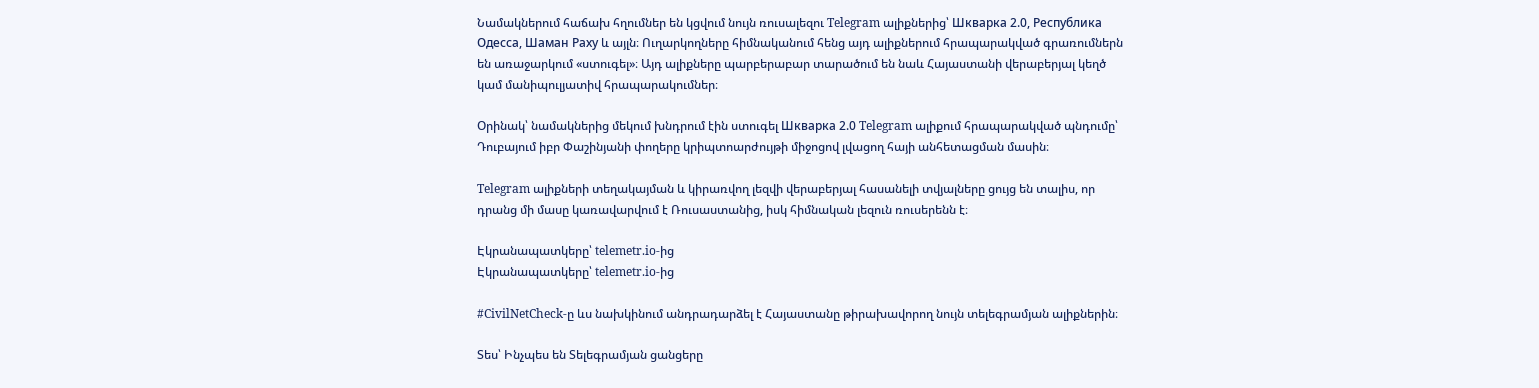Նամակներում հաճախ հղումներ են կցվում նույն ռուսալեզու Telegram ալիքներից՝ Шкварка 2.0, Республика Одесса, Шаман Раху և այլն։ Ուղարկողները հիմնականում հենց այդ ալիքներում հրապարակված գրառումներն են առաջարկում «ստուգել»։ Այդ ալիքները պարբերաբար տարածում են նաև Հայաստանի վերաբերյալ կեղծ կամ մանիպուլյատիվ հրապարակումներ։

Օրինակ՝ նամակներից մեկում խնդրում էին ստուգել Шкварка 2.0 Telegram ալիքում հրապարակված պնդումը՝ Դուբայում իբր Փաշինյանի փողերը կրիպտոարժույթի միջոցով լվացող հայի անհետացման մասին։

Telegram ալիքների տեղակայման և կիրառվող լեզվի վերաբերյալ հասանելի տվյալները ցույց են տալիս, որ դրանց մի մասը կառավարվում է Ռուսաստանից, իսկ հիմնական լեզուն ռուսերենն է։

Էկրանապատկերը՝ telemetr.io-ից
Էկրանապատկերը՝ telemetr.io-ից

#CivilNetCheck-ը ևս նախկինում անդրադարձել է Հայաստանը թիրախավորող նույն տելեգրամյան ալիքներին։

Տես՝ Ինչպես են Տելեգրամյան ցանցերը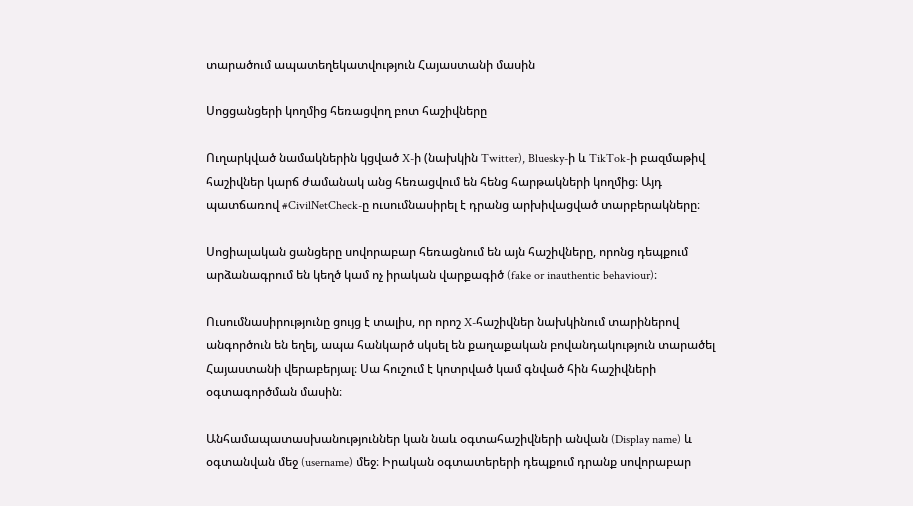տարածում ապատեղեկատվություն Հայաստանի մասին

Սոցցանցերի կողմից հեռացվող բոտ հաշիվները

Ուղարկված նամակներին կցված X-ի (նախկին Twitter), Bluesky-ի և TikTok-ի բազմաթիվ հաշիվներ կարճ ժամանակ անց հեռացվում են հենց հարթակների կողմից։ Այդ պատճառով #CivilNetCheck-ը ուսումնասիրել է դրանց արխիվացված տարբերակները։

Սոցիալական ցանցերը սովորաբար հեռացնում են այն հաշիվները, որոնց դեպքում արձանագրում են կեղծ կամ ոչ իրական վարքագիծ (fake or inauthentic behaviour)։

Ուսումնասիրությունը ցույց է տալիս, որ որոշ X-հաշիվներ նախկինում տարիներով անգործուն են եղել, ապա հանկարծ սկսել են քաղաքական բովանդակություն տարածել Հայաստանի վերաբերյալ։ Սա հուշում է կոտրված կամ գնված հին հաշիվների օգտագործման մասին։

Անհամապատասխանություններ կան նաև օգտահաշիվների անվան (Display name) և օգտանվան մեջ (username) մեջ։ Իրական օգտատերերի դեպքում դրանք սովորաբար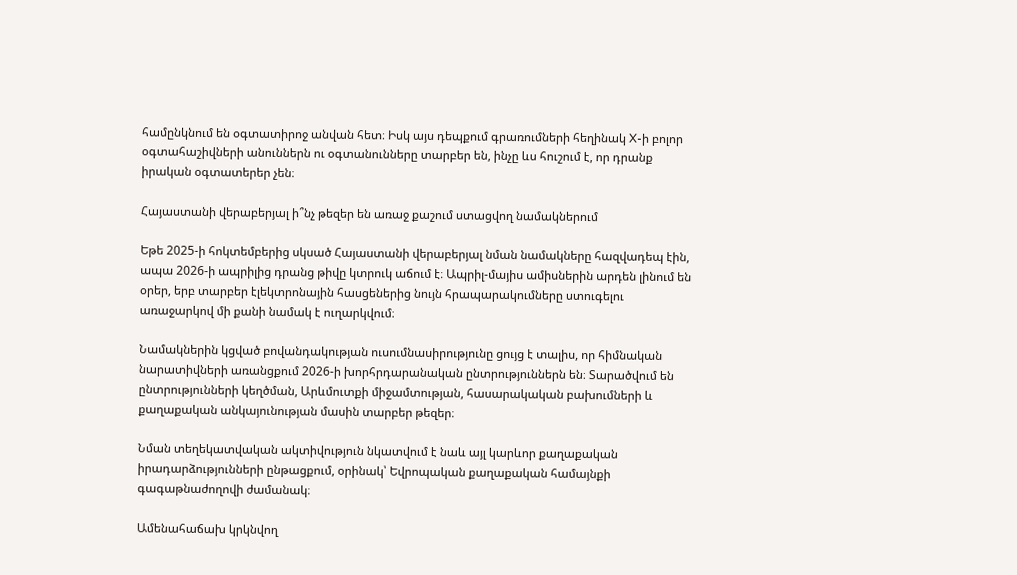համընկնում են օգտատիրոջ անվան հետ։ Իսկ այս դեպքում գրառումների հեղինակ X-ի բոլոր օգտահաշիվների անուններն ու օգտանունները տարբեր են, ինչը ևս հուշում է, որ դրանք իրական օգտատերեր չեն։

Հայաստանի վերաբերյալ ի՞նչ թեզեր են առաջ քաշում ստացվող նամակներում

Եթե 2025-ի հոկտեմբերից սկսած Հայաստանի վերաբերյալ նման նամակները հազվադեպ էին, ապա 2026-ի ապրիլից դրանց թիվը կտրուկ աճում է։ Ապրիլ-մայիս ամիսներին արդեն լինում են օրեր, երբ տարբեր էլեկտրոնային հասցեներից նույն հրապարակումները ստուգելու առաջարկով մի քանի նամակ է ուղարկվում։

Նամակներին կցված բովանդակության ուսումնասիրությունը ցույց է տալիս, որ հիմնական նարատիվների առանցքում 2026-ի խորհրդարանական ընտրություններն են։ Տարածվում են ընտրությունների կեղծման, Արևմուտքի միջամտության, հասարակական բախումների և քաղաքական անկայունության մասին տարբեր թեզեր։

Նման տեղեկատվական ակտիվություն նկատվում է նաև այլ կարևոր քաղաքական իրադարձությունների ընթացքում, օրինակ՝ Եվրոպական քաղաքական համայնքի գագաթնաժողովի ժամանակ։

Ամենահաճախ կրկնվող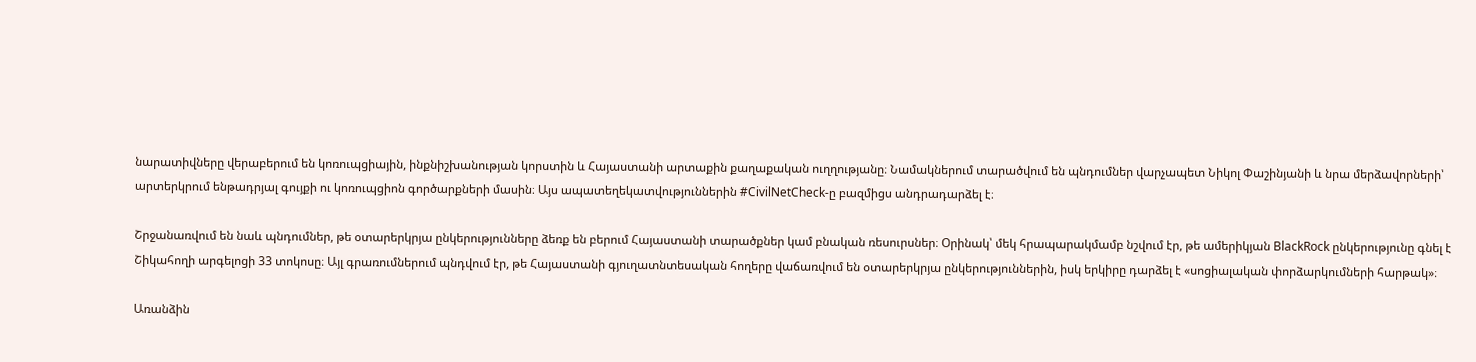նարատիվները վերաբերում են կոռուպցիային, ինքնիշխանության կորստին և Հայաստանի արտաքին քաղաքական ուղղությանը։ Նամակներում տարածվում են պնդումներ վարչապետ Նիկոլ Փաշինյանի և նրա մերձավորների՝ արտերկրում ենթադրյալ գույքի ու կոռուպցիոն գործարքների մասին։ Այս ապատեղեկատվություններին #CivilNetCheck-ը բազմիցս անդրադարձել է։

Շրջանառվում են նաև պնդումներ, թե օտարերկրյա ընկերությունները ձեռք են բերում Հայաստանի տարածքներ կամ բնական ռեսուրսներ։ Օրինակ՝ մեկ հրապարակմամբ նշվում էր, թե ամերիկյան BlackRock ընկերությունը գնել է Շիկահողի արգելոցի 33 տոկոսը։ Այլ գրառումներում պնդվում էր, թե Հայաստանի գյուղատնտեսական հողերը վաճառվում են օտարերկրյա ընկերություններին, իսկ երկիրը դարձել է «սոցիալական փորձարկումների հարթակ»։

Առանձին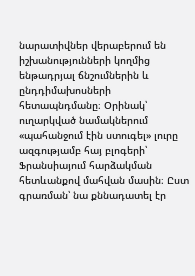նարատիվներ վերաբերում են իշխանությունների կողմից ենթադրյալ ճնշումներին և ընդդիմախոսների հետապնդմանը։ Օրինակ՝ ուղարկված նամակներում «պահանջում էին ստուգել» լուրը ազգությամբ հայ բլոգերի՝ Ֆրանսիայում հարձակման հետևանքով մահվան մասին։ Ըստ գրառման՝ նա քննադատել էր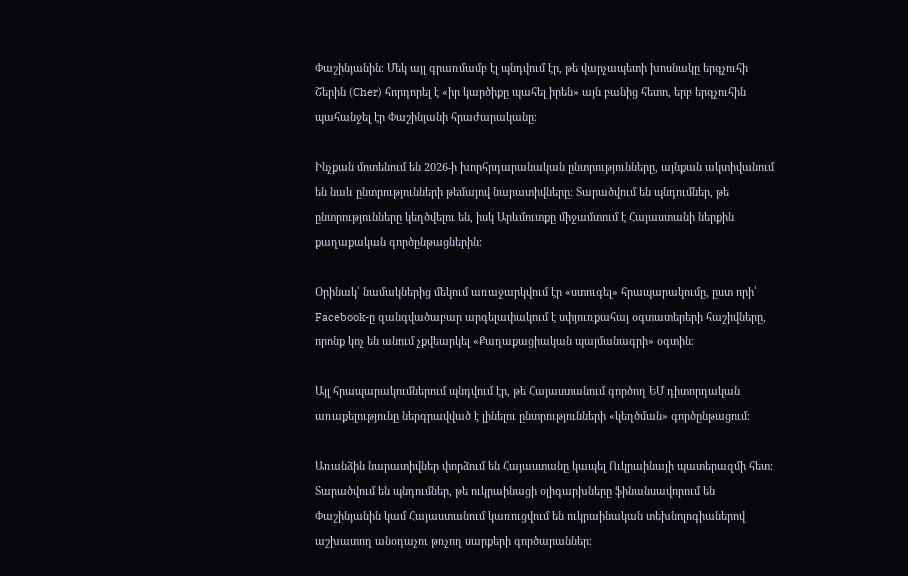Փաշինյանին։ Մեկ այլ գրառմամբ էլ պնդվում էր, թե վարչապետի խոսնակը երգչուհի Շերին (Cher) հորդորել է «իր կարծիքը պահել իրեն» այն բանից հետո, երբ երգչուհին պահանջել էր Փաշինյանի հրաժարականը։

Ինչքան մոտենում են 2026-ի խորհրդարանական ընտրությունները, այնքան ակտիվանում են նաև ընտրությունների թեմայով նարատիվները։ Տարածվում են պնդումներ, թե ընտրությունները կեղծվելու են, իսկ Արևմուտքը միջամտում է Հայաստանի ներքին քաղաքական գործընթացներին։

Օրինակ՝ նամակներից մեկում առաջարկվում էր «ստուգել» հրապարակումը, ըստ որի՝ Facebook-ը զանգվածաբար արգելափակում է սփյուռքահայ օգտատերերի հաշիվները, որոնք կոչ են անում չքվեարկել «Քաղաքացիական պայմանագրի» օգտին։

Այլ հրապարակումներում պնդվում էր, թե Հայաստանում գործող ԵՄ դիտորդական առաքելությունը ներգրավված է լինելու ընտրությունների «կեղծման» գործընթացում։

Առանձին նարատիվներ փորձում են Հայաստանը կապել Ուկրաինայի պատերազմի հետ։ Տարածվում են պնդումներ, թե ուկրաինացի օլիգարխները ֆինանսավորում են Փաշինյանին կամ Հայաստանում կառուցվում են ուկրաինական տեխնոլոգիաներով աշխատող անօդաչու թռչող սարքերի գործարաններ։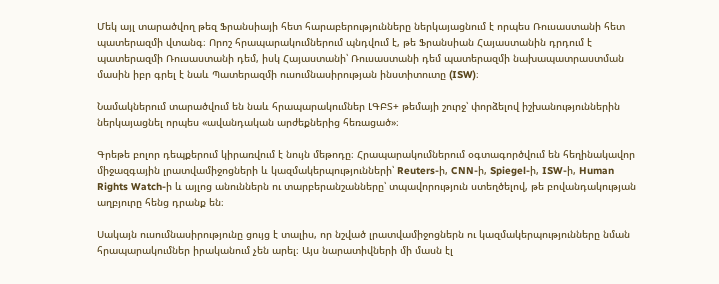Մեկ այլ տարածվող թեզ Ֆրանսիայի հետ հարաբերությունները ներկայացնում է որպես Ռուսաստանի հետ պատերազմի վտանգ։ Որոշ հրապարակումներում պնդվում է, թե Ֆրանսիան Հայաստանին դրդում է պատերազմի Ռուսաստանի դեմ, իսկ Հայաստանի՝ Ռուսաստանի դեմ պատերազմի նախապատրաստման մասին իբր գրել է նաև Պատերազմի ուսումնասիրության ինստիտուտը (ISW)։

Նամակներում տարածվում են նաև հրապարակումներ ԼԳԲՏ+ թեմայի շուրջ՝ փորձելով իշխանություններին ներկայացնել որպես «ավանդական արժեքներից հեռացած»։

Գրեթե բոլոր դեպքերում կիրառվում է նույն մեթոդը։ Հրապարակումներում օգտագործվում են հեղինակավոր միջազգային լրատվամիջոցների և կազմակերպությունների՝ Reuters-ի, CNN-ի, Spiegel-ի, ISW-ի, Human Rights Watch-ի և այլոց անուններն ու տարբերանշանները՝ տպավորություն ստեղծելով, թե բովանդակության աղբյուրը հենց դրանք են։

Սակայն ուսումնասիրությունը ցույց է տալիս, որ նշված լրատվամիջոցներն ու կազմակերպությունները նման հրապարակումներ իրականում չեն արել։ Այս նարատիվների մի մասն էլ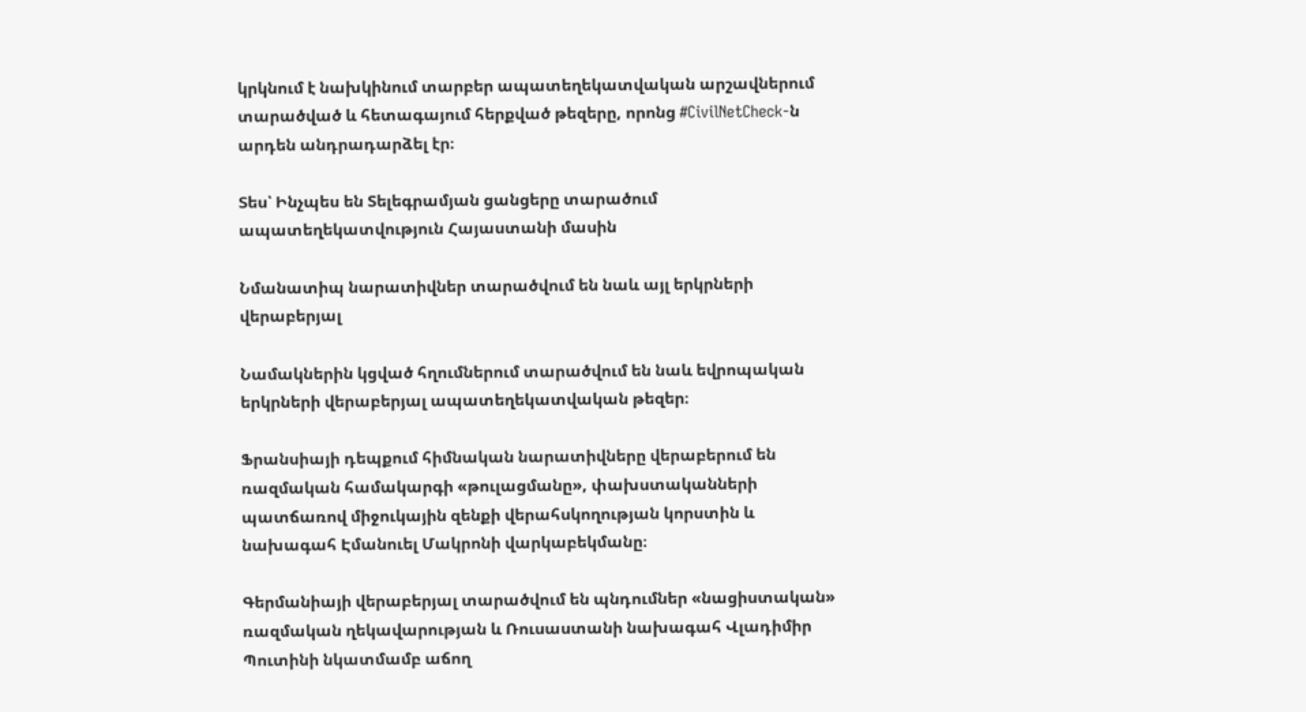կրկնում է նախկինում տարբեր ապատեղեկատվական արշավներում տարածված և հետագայում հերքված թեզերը, որոնց #CivilNetCheck-ն արդեն անդրադարձել էր։

Տես՝ Ինչպես են Տելեգրամյան ցանցերը տարածում ապատեղեկատվություն Հայաստանի մասին

Նմանատիպ նարատիվներ տարածվում են նաև այլ երկրների վերաբերյալ

Նամակներին կցված հղումներում տարածվում են նաև եվրոպական երկրների վերաբերյալ ապատեղեկատվական թեզեր։

Ֆրանսիայի դեպքում հիմնական նարատիվները վերաբերում են ռազմական համակարգի «թուլացմանը», փախստականների պատճառով միջուկային զենքի վերահսկողության կորստին և նախագահ Էմանուել Մակրոնի վարկաբեկմանը։

Գերմանիայի վերաբերյալ տարածվում են պնդումներ «նացիստական» ռազմական ղեկավարության և Ռուսաստանի նախագահ Վլադիմիր Պուտինի նկատմամբ աճող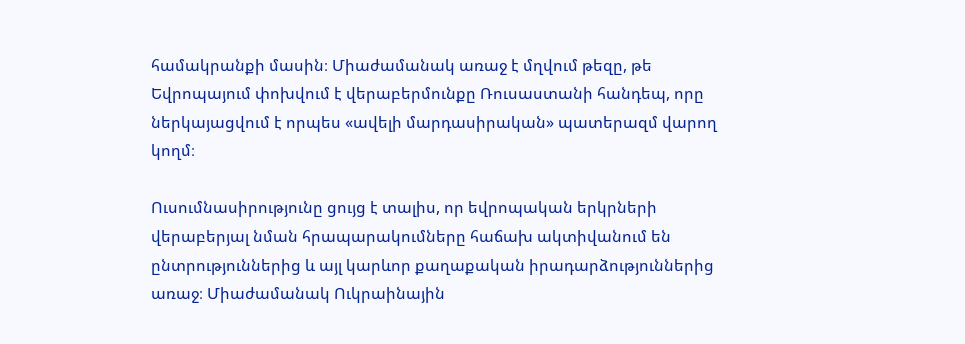համակրանքի մասին։ Միաժամանակ առաջ է մղվում թեզը, թե Եվրոպայում փոխվում է վերաբերմունքը Ռուսաստանի հանդեպ, որը ներկայացվում է որպես «ավելի մարդասիրական» պատերազմ վարող կողմ։

Ուսումնասիրությունը ցույց է տալիս, որ եվրոպական երկրների վերաբերյալ նման հրապարակումները հաճախ ակտիվանում են ընտրություններից և այլ կարևոր քաղաքական իրադարձություններից առաջ։ Միաժամանակ Ուկրաինային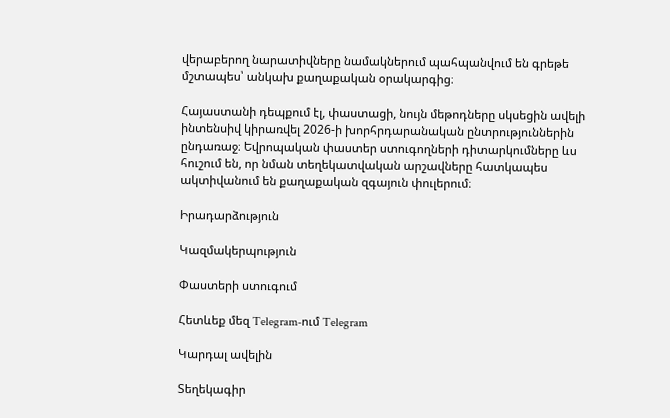վերաբերող նարատիվները նամակներում պահպանվում են գրեթե մշտապես՝ անկախ քաղաքական օրակարգից։

Հայաստանի դեպքում էլ, փաստացի, նույն մեթոդները սկսեցին ավելի ինտենսիվ կիրառվել 2026-ի խորհրդարանական ընտրություններին ընդառաջ։ Եվրոպական փաստեր ստուգողների դիտարկումները ևս հուշում են, որ նման տեղեկատվական արշավները հատկապես ակտիվանում են քաղաքական զգայուն փուլերում։

Իրադարձություն

Կազմակերպություն

Փաստերի ստուգում

Հետևեք մեզ Telegram-ում Telegram

Կարդալ ավելին

Տեղեկագիր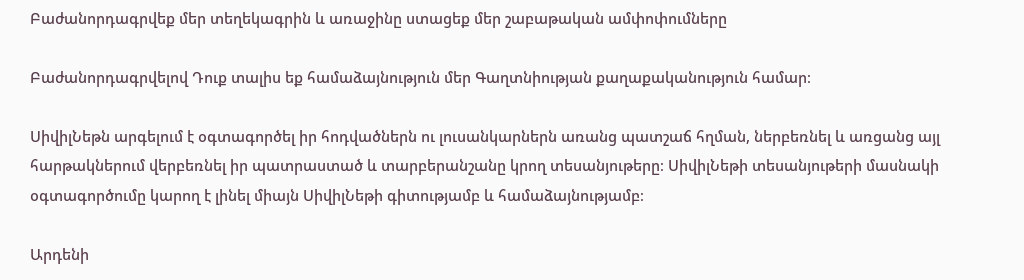Բաժանորդագրվեք մեր տեղեկագրին և առաջինը ստացեք մեր շաբաթական ամփոփումները

Բաժանորդագրվելով Դուք տալիս եք համաձայնություն մեր Գաղտնիության քաղաքականություն համար։

ՍիվիլՆեթն արգելում է օգտագործել իր հոդվածներն ու լուսանկարներն առանց պատշաճ հղման, ներբեռնել և առցանց այլ հարթակներում վերբեռնել իր պատրաստած և տարբերանշանը կրող տեսանյութերը։ ՍիվիլՆեթի տեսանյութերի մասնակի օգտագործումը կարող է լինել միայն ՍիվիլՆեթի գիտությամբ և համաձայնությամբ։

Արդենի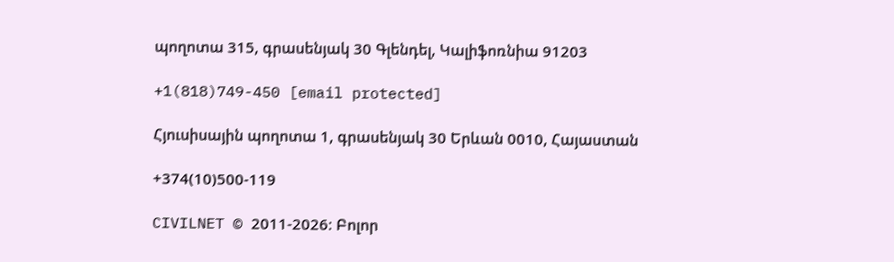պողոտա 315, գրասենյակ 30 Գլենդել, Կալիֆոռնիա 91203

+1(818)749-450 [email protected]

Հյուսիսային պողոտա 1, գրասենյակ 30 Երևան 0010, Հայաստան

+374(10)500-119

CIVILNET © 2011-2026։ Բոլոր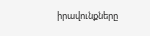իրավունքները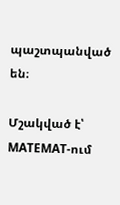պաշտպանված են։

Մշակված է՝ MATEMAT-ում